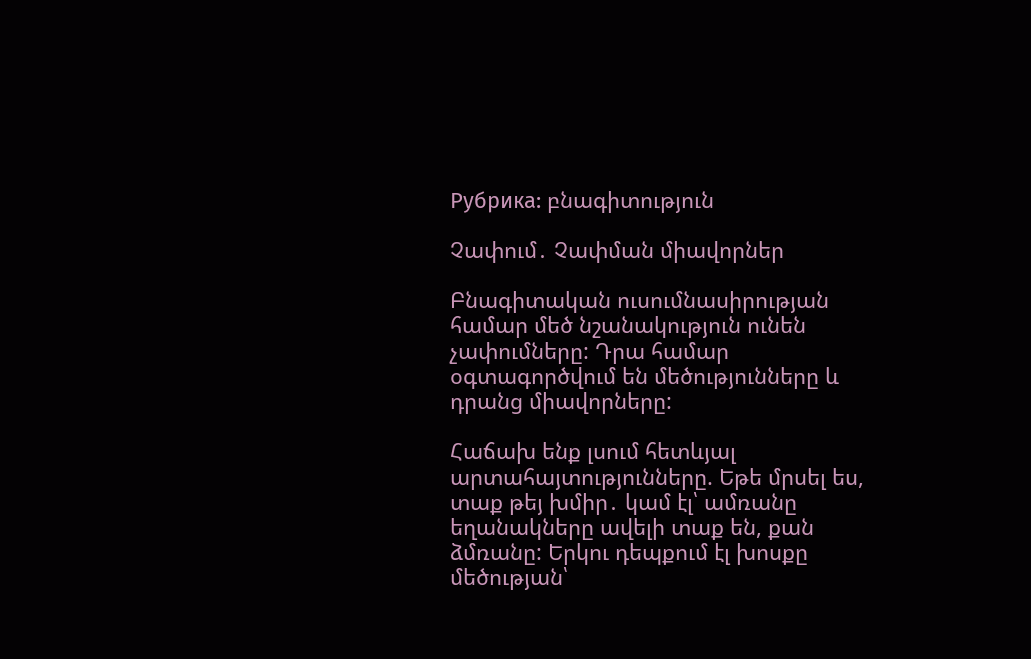Рубрика: բնագիտություն

Չափում․ Չափման միավորներ

Բնագիտական ուսումնասիրության համար մեծ նշանակություն ունեն չափումները: Դրա համար օգտագործվում են մեծությունները և դրանց միավորները:

Հաճախ ենք լսում հետևյալ արտահայտությունները. Եթե մրսել ես, տաք թեյ խմիր․ կամ էլ՝ ամռանը եղանակները ավելի տաք են, քան ձմռանը: Երկու դեպքում էլ խոսքը  մեծության՝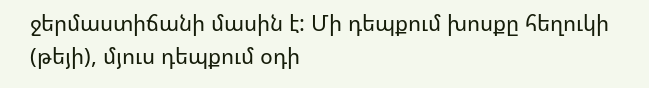ջերմաստիճանի մասին է: Մի դեպքում խոսքը հեղուկի (թեյի), մյուս դեպքում օդի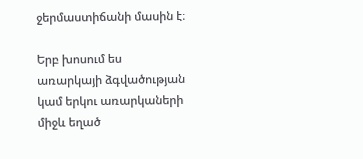ջերմաստիճանի մասին է։

Երբ խոսում ես առարկայի ձգվածության կամ երկու առարկաների միջև եղած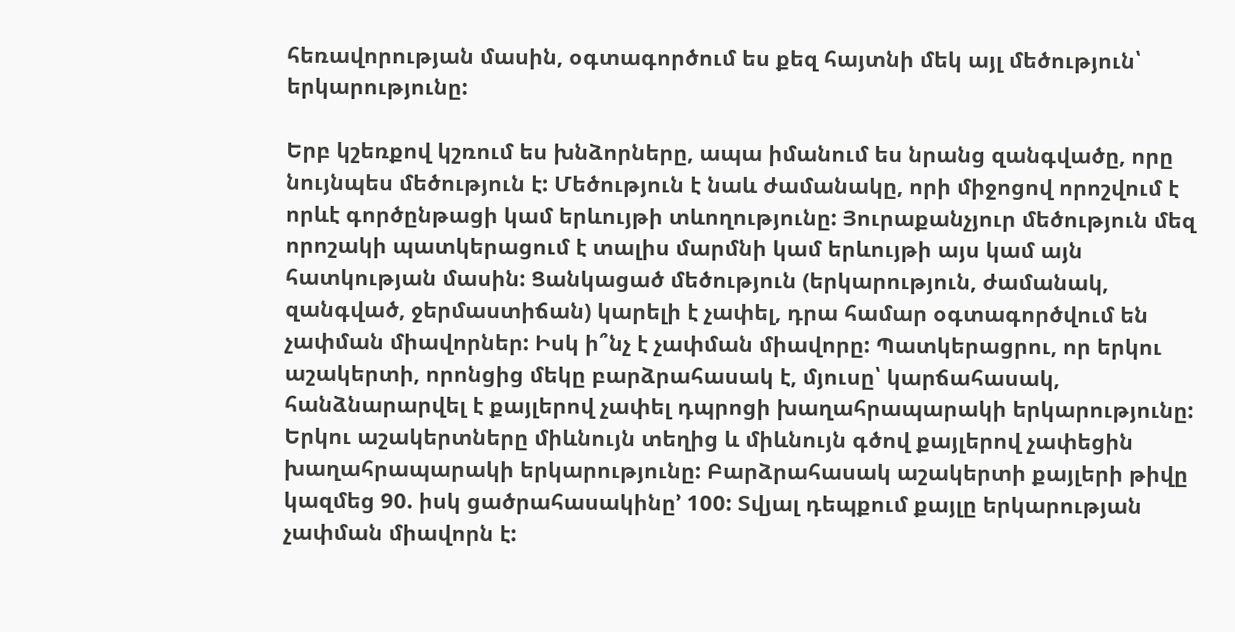հեռավորության մասին, օգտագործում ես քեզ հայտնի մեկ այլ մեծություն՝ երկարությունը:

Երբ կշեռքով կշռում ես խնձորները, ապա իմանում ես նրանց զանգվածը, որը նույնպես մեծություն է: Մեծություն է նաև ժամանակը, որի միջոցով որոշվում է որևէ գործընթացի կամ երևույթի տևողությունը: Յուրաքանչյուր մեծություն մեզ որոշակի պատկերացում է տալիս մարմնի կամ երևույթի այս կամ այն հատկության մասին: Ցանկացած մեծություն (երկարություն, ժամանակ, զանգված, ջերմաստիճան) կարելի է չափել, դրա համար օգտագործվում են չափման միավորներ: Իսկ ի՞նչ է չափման միավորը: Պատկերացրու, որ երկու աշակերտի, որոնցից մեկը բարձրահասակ է, մյուսը՝ կարճահասակ, հանձնարարվել է քայլերով չափել դպրոցի խաղահրապարակի երկարությունը: Երկու աշակերտները միևնույն տեղից և միևնույն գծով քայլերով չափեցին խաղահրապարակի երկարությունը: Բարձրահասակ աշակերտի քայլերի թիվը կազմեց 90. իսկ ցածրահասակինը’ 100: Տվյալ դեպքում քայլը երկարության չափման միավորն է: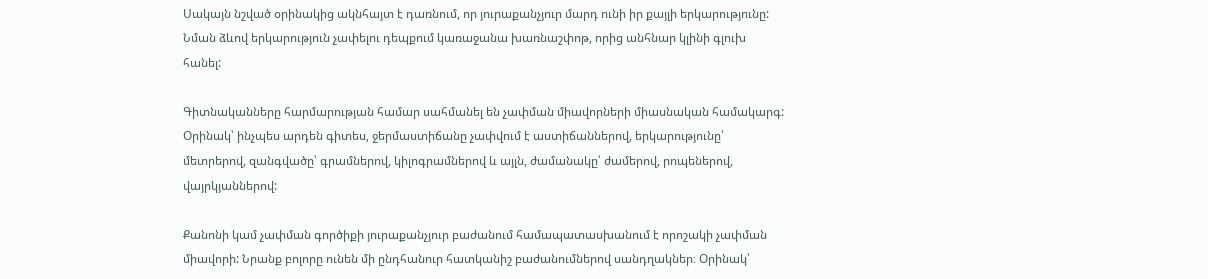Սակայն նշված օրինակից ակնհայտ է դառնում, որ յուրաքանչյուր մարդ ունի իր քայլի երկարությունը: Նման ձևով երկարություն չափելու դեպքում կառաջանա խառնաշփոթ, որից անհնար կլինի գլուխ հանել:

Գիտնականները հարմարության համար սահմանել են չափման միավորների միասնական համակարգ: Օրինակ՝ ինչպես արդեն գիտես, ջերմաստիճանը չափվում է աստիճաններով, երկարությունը՝ մետրերով, զանգվածը՝ գրամներով, կիլոգրամներով և այլն, ժամանակը՝ ժամերով, րոպեներով, վայրկյաններով:

Քանոնի կամ չափման գործիքի յուրաքանչյուր բաժանում համապատասխանում է որոշակի չափման միավորի: Նրանք բոլորը ունեն մի ընդհանուր հատկանիշ բաժանումներով սանդղակներ։ Օրինակ՝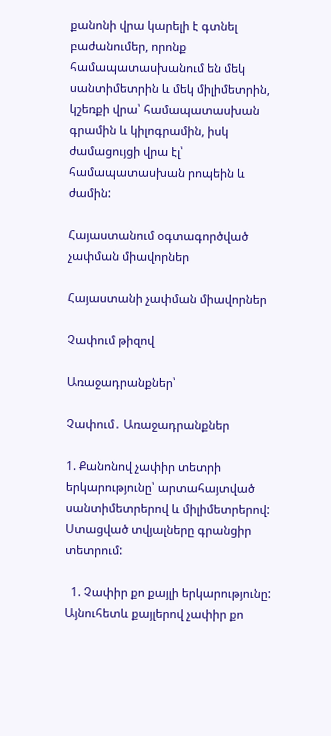քանոնի վրա կարելի է գտնել բաժանումեր, որոնք համապատասխանում են մեկ սանտիմետրին և մեկ միլիմետրին, կշեռքի վրա՝ համապատասխան գրամին և կիլոգրամին, իսկ ժամացույցի վրա էլ՝ համապատասխան րոպեին և ժամին:

Հայաստանում օգտագործված չափման միավորներ

Հայաստանի չափման միավորներ

Չափում թիզով

Առաջադրանքներ՝

Չափում․ Առաջադրանքներ

1. Քանոնով չափիր տետրի երկարությունը՝ արտահայտված սանտիմետրերով և միլիմետրերով: Ստացված տվյալները գրանցիր տետրում:

  1. Չափիր քո քայլի երկարությունը: Այնուհետև քայլերով չափիր քո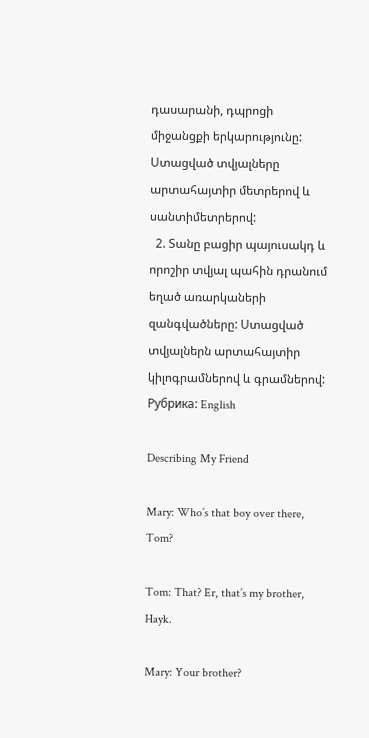դասարանի, դպրոցի միջանցքի երկարությունը: Ստացված տվյալները արտահայտիր մետրերով և սանտիմետրերով:
  2. Տանը բացիր պայուսակդ և որոշիր տվյալ պահին դրանում եղած առարկաների զանգվածները: Ստացված տվյալներն արտահայտիր կիլոգրամներով և գրամներով:
Рубрика: English

Describing My Friend

Mary: Who’s that boy over there, Tom?

Tom: That? Er, that’s my brother, Hayk.

Mary: Your brother?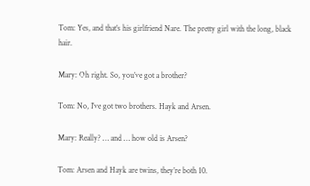Tom: Yes, and that’s his girlfriend Nare. The pretty girl with the long, black hair.

Mary: Oh right. So, you’ve got a brother?

Tom: No, I’ve got two brothers. Hayk and Arsen.

Mary: Really? … and … how old is Arsen?

Tom: Arsen and Hayk are twins, they’re both 10.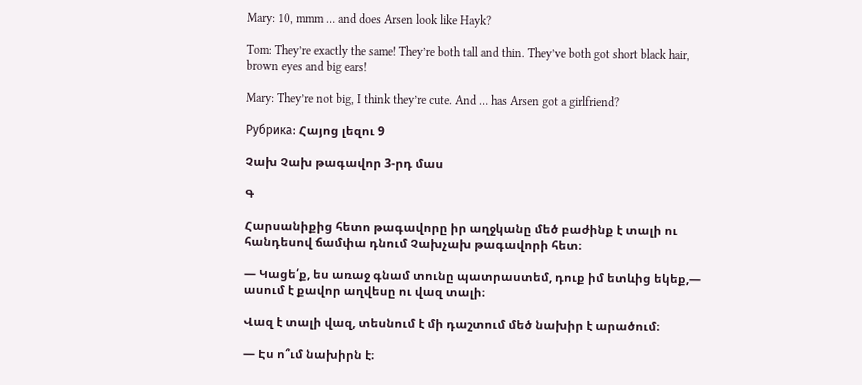Mary: 10, mmm … and does Arsen look like Hayk?

Tom: They’re exactly the same! They’re both tall and thin. They’ve both got short black hair, brown eyes and big ears!

Mary: They’re not big, I think they’re cute. And … has Arsen got a girlfriend?

Рубрика: Հայոց լեզու 9

Չախ Չախ թագավոր 3-րդ մաս

Գ

Հարսանիքից հետո թագավորը իր աղջկանը մեծ բաժինք է տալի ու հանդեսով ճամփա դնում Չախչախ թագավորի հետ։

— Կացե՛ք, ես առաջ գնամ տունը պատրաստեմ, դուք իմ ետևից եկեք,— ասում է քավոր աղվեսը ու վազ տալի։

Վազ է տալի վազ, տեսնում է մի դաշտում մեծ նախիր է արածում։

— Էս ո՞ւմ նախիրն է։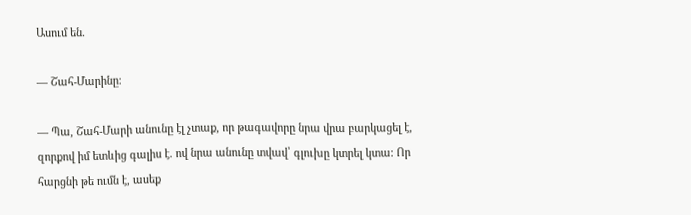Ասում են.

— Շահ-Մարինը։

— Պա, Շահ-Մարի անունը էլ չտաք, որ թագավորը նրա վրա բարկացել է, զորքով իմ ետևից գալիս է. ով նրա անունը տվավ՝ գլուխը կտրել կտա։ Որ հարցնի թե ումն է, ասեք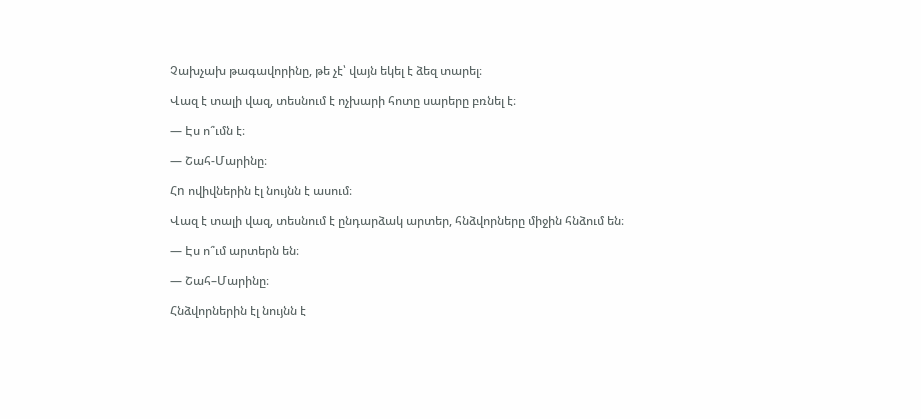Չախչախ թագավորինը, թե չէ՝ վայն եկել է ձեզ տարել։

Վազ է տալի վազ, տեսնում է ոչխարի հոտը սարերը բռնել է։

— Էս ո՞ւմն է։

— Շահ-Մարինը։

Հn ովիվներին էլ նույնն է ասում։

Վազ է տալի վազ, տեսնում է ընդարձակ արտեր, հնձվորները միջին հնձում են։

— Էս ո՞ւմ արտերն են։

— Շահ–Մարինը։

Հնձվորներին էլ նույնն է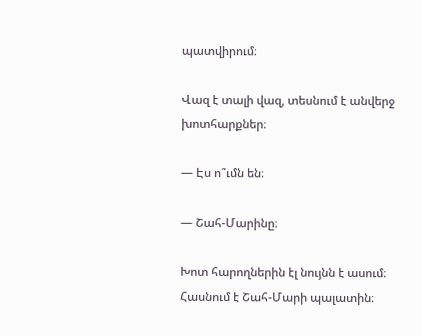պատվիրում։

Վազ է տալի վազ, տեսնում է անվերջ խոտհարքներ։

— Էս ո՞ւմն են։

— Շահ-Մարինը։

Խոտ հարողներին էլ նույնն է ասում։ Հասնում է Շահ-Մարի պալատին։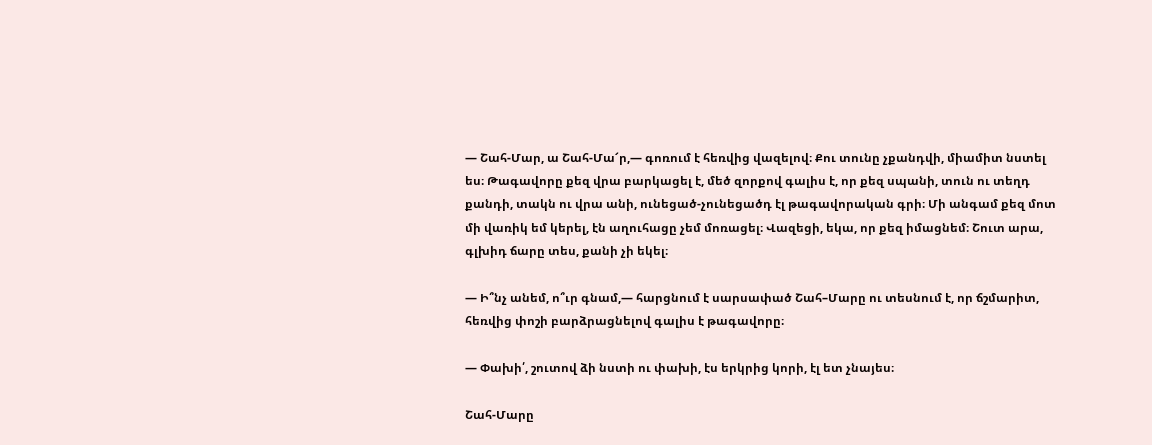— Շահ-Մար, ա Շահ-Մա՜ր,— գոռում է հեռվից վազելով։ Քու տունը չքանդվի, միամիտ նստել ես։ Թագավորը քեզ վրա բարկացել է, մեծ զորքով գալիս է, որ քեզ սպանի, տուն ու տեղդ քանդի, տակն ու վրա անի, ունեցած-չունեցածդ էլ թագավորական գրի։ Մի անգամ քեզ մոտ մի վառիկ եմ կերել, էն աղուհացը չեմ մոռացել։ Վազեցի, եկա, որ քեզ իմացնեմ։ Շուտ արա, գլխիդ ճարը տես, քանի չի եկել։

— Ի՞նչ անեմ, ո՞ւր գնամ,— հարցնում է սարսափած Շահ–Մարը ու տեսնում է, որ ճշմարիտ, հեռվից փոշի բարձրացնելով գալիս է թագավորը։

— Փախի՛, շուտով ձի նստի ու փախի, էս երկրից կորի, էլ ետ չնայես։

Շահ-Մարը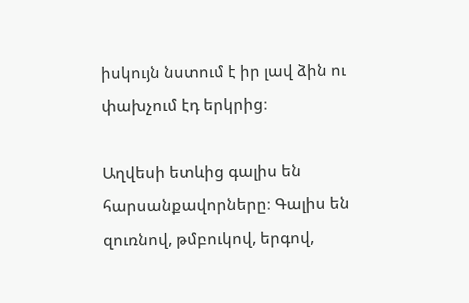իսկույն նստում է իր լավ ձին ու փախչում էդ երկրից։

Աղվեսի ետևից գալիս են հարսանքավորները։ Գալիս են զուռնով, թմբուկով, երգով,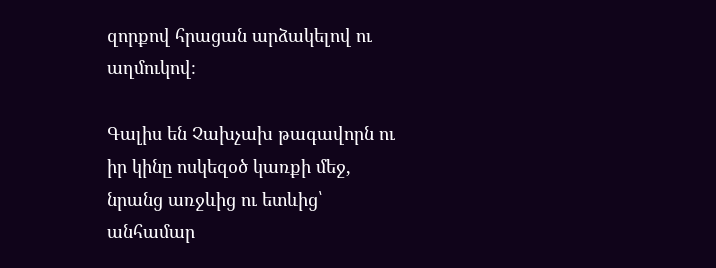զորքով հրացան արձակելով ու աղմուկով։

Գալիս են Չախչախ թագավորն ու իր կինը ոսկեզօծ կառքի մեջ, նրանց առջևից ու ետևից՝ անհամար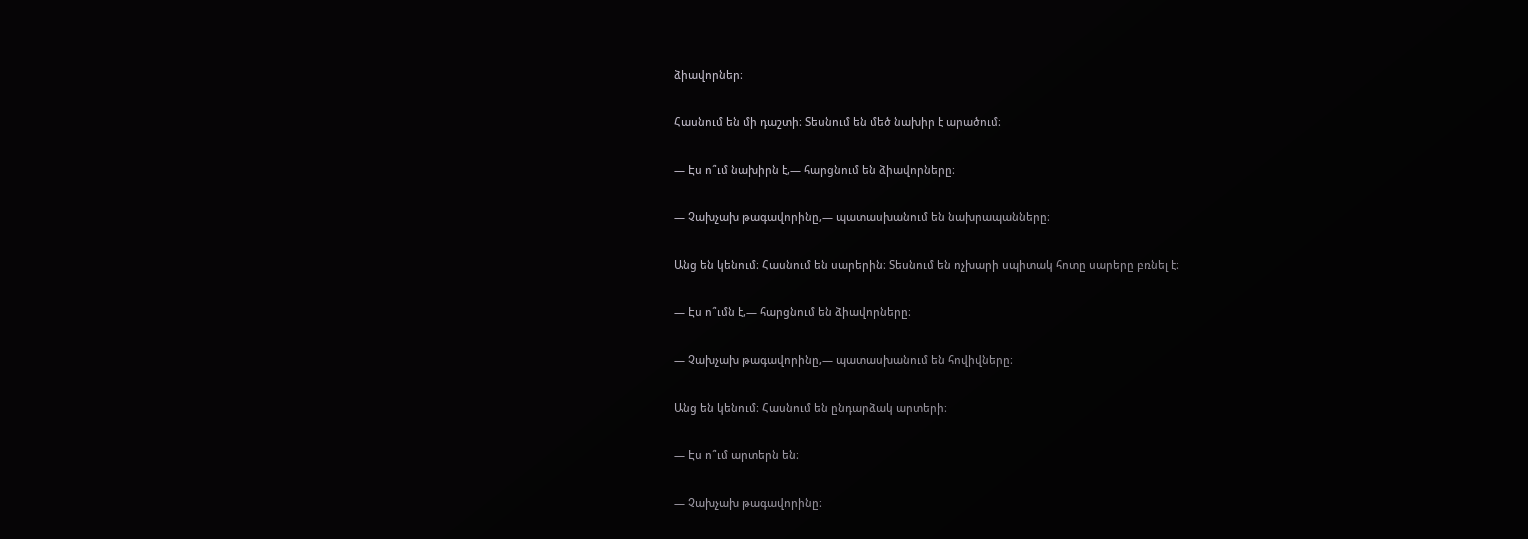ձիավորներ։

Հասնում են մի դաշտի։ Տեսնում են մեծ նախիր է արածում։

— Էս ո՞ւմ նախիրն է,— հարցնում են ձիավորները։

— Չախչախ թագավորինը,— պատասխանում են նախրապանները։

Անց են կենում։ Հասնում են սարերին։ Տեսնում են ոչխարի սպիտակ հոտը սարերը բռնել է։

— Էս ո՞ւմն է,— հարցնում են ձիավորները։

— Չախչախ թագավորինը,— պատասխանում են հովիվները։

Անց են կենում։ Հասնում են ընդարձակ արտերի։

— Էս ո՞ւմ արտերն են։

— Չախչախ թագավորինը։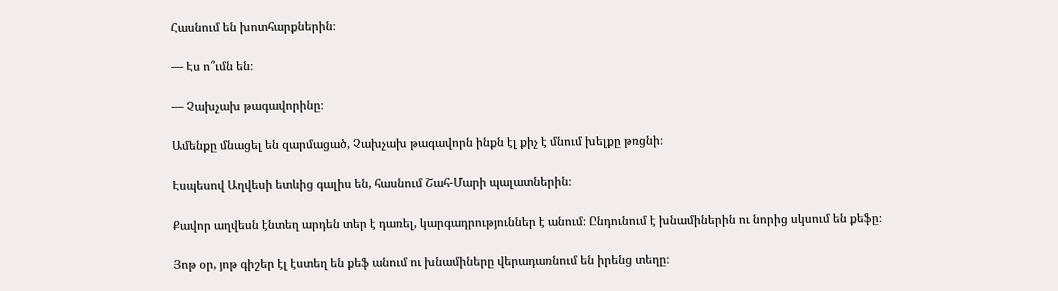Հասնում են խոտհարքներին։

— Էս ո՞ւմն են։

— Չախչախ թագավորինը։

Ամենքը մնացել են զարմացած, Չախչախ թագավորն ինքն էլ քիչ է մնում խելքը թռցնի։

Էսպեսով Աղվեսի ետևից գալիս են, հասնում Շահ-Մարի պալատներին։

Քավոր աղվեսն էնտեղ արդեն տեր է դառել, կարգադրություններ է անում։ Ընդունում է խնամիներին ու նորից սկսում են քեֆը։

Յոթ օր, յոթ գիշեր էլ էստեղ են քեֆ անում ու խնամիները վերադառնում են իրենց տեղը։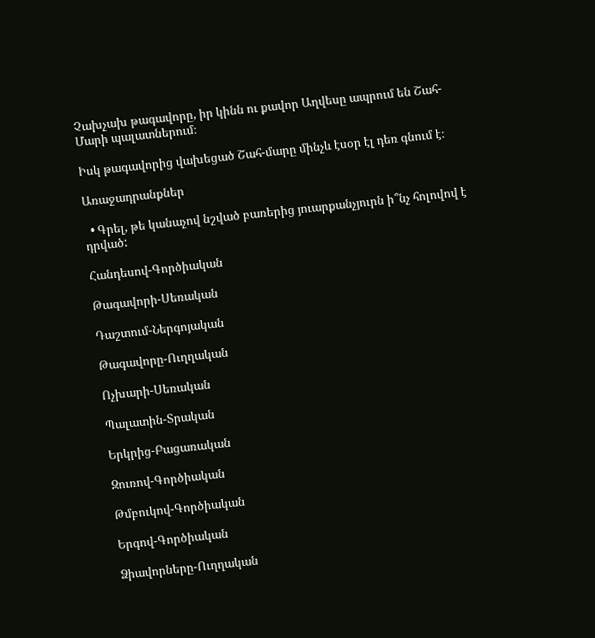Չախչախ թագավորը, իր կինն ու քավոր Աղվեսը ապրում են Շահ-Մարի պալատներում։

Իսկ թագավորից վախեցած Շահ-մարը մինչև էսօր էլ դեռ գնում է։

Առաջադրանքներ

  • Գրել, թե կանաչով նշված բառերից յուարքանչյուրն ի՞նչ հոլովով է դրված:

Հանդեսով-Գործիական

Թագավորի-Սեռական

Դաշտում-Ներգոյական

Թագավորը-Ուղղական

Ոչխարի-Սեռական

Պալատին-Տրական

Երկրից-Բացառական

Զուռով-Գործիական

Թմբուկով-Գործիական

Երգով-Գործիական

Ձիավորները-Ուղղական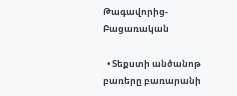Թագավորից-Բացառական

  • Տեքստի անծանոթ բառերը բառարանի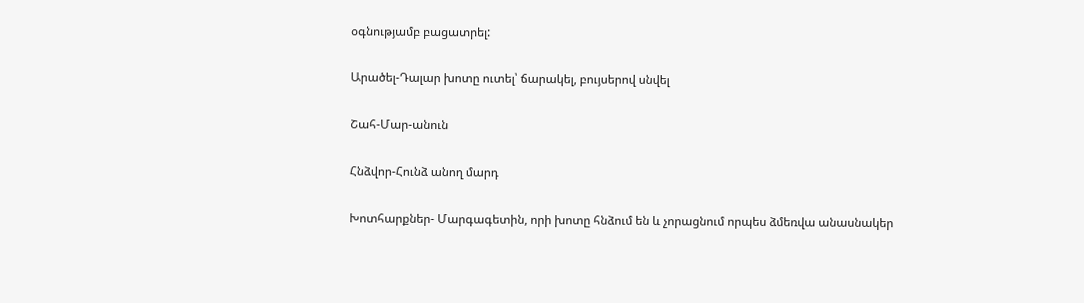օգնությամբ բացատրել:

Արածել-Դալար խոտը ուտել՝ ճարակել, բույսերով սնվել

Շահ-Մար-անուն

Հնձվոր-Հունձ անող մարդ

Խոտհարքներ- Մարգագետին, որի խոտը հնձում են և չորացնում որպես ձմեռվա անասնակեր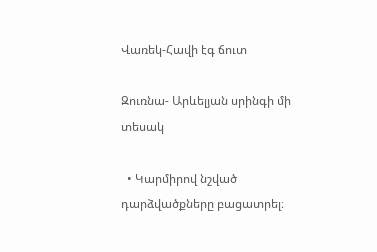Վառեկ-Հավի էգ ճուտ

Զուռնա- Արևելյան սրինգի մի տեսակ

  • Կարմիրով նշված դարձվածքները բացատրել։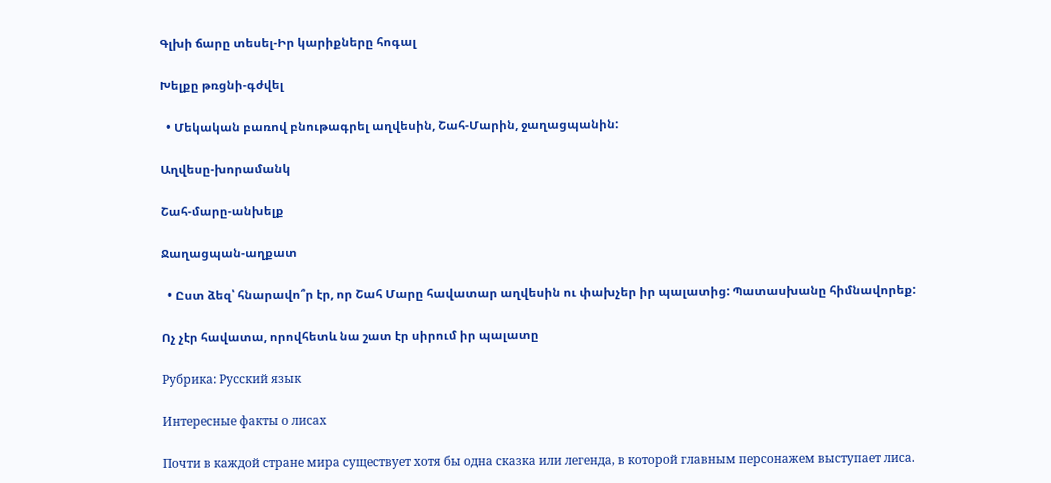Գլխի ճարը տեսել-Իր կարիքները հոգալ

Խելքը թռցնի-գժվել

  • Մեկական բառով բնութագրել աղվեսին, Շահ-Մարին, ջաղացպանին:

Աղվեսը-խորամանկ

Շահ-մարը-անխելք

Ջաղացպան-աղքատ

  • Ըստ ձեզ՝ հնարավո՞ր էր, որ Շահ Մարը հավատար աղվեսին ու փախչեր իր պալատից: Պատասխանը հիմնավորեք:

Ոչ չէր հավատա, որովհետև նա շատ էր սիրում իր պալատը

Рубрика: Русский язык

Интересные факты о лисах

Почти в каждой стране мира существует хотя бы одна сказка или легенда, в которой главным персонажем выступает лиса.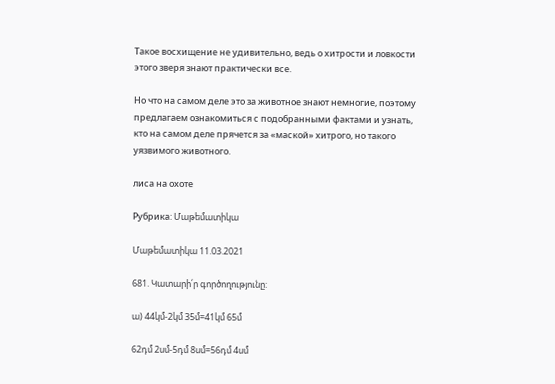Такое восхищение не удивительно, ведь о хитрости и ловкости этого зверя знают практически все.

Но что на самом деле это за животное знают немногие, поэтому предлагаем ознакомиться с подобранными фактами и узнать, кто на самом деле прячется за «маской» хитрого, но такого уязвимого животного.

лиса на охоте

Рубрика: Մաթեմատիկա

Մաթեմատիկա 11.03.2021

681. Կատարի՛ր գործողությունը:

ա) 44կմ-2կմ 35մ=41կմ 65մ

62դմ 2սմ-5դմ 8սմ=56դմ 4սմ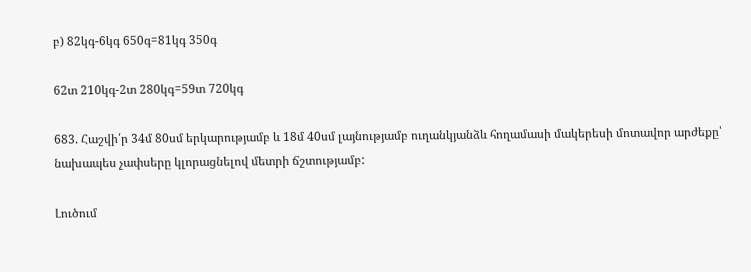բ) 82կգ-6կգ 650գ=81կգ 350գ

62տ 210կգ-2տ 280կգ=59տ 720կգ

683. Հաշվի՛ր 34մ 80սմ երկարությամբ և 18մ 40սմ լայնությամբ ուղանկյանձև հողամասի մակերեսի մոտավոր արժեքը՝ նախապես չափսերը կլորացնելով մետրի ճշտությամբ:

Լուծում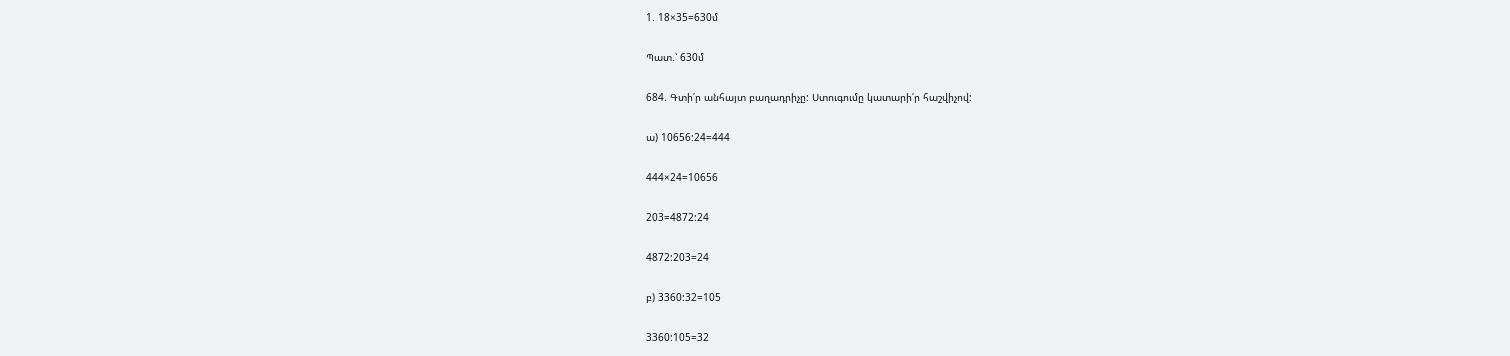1. 18×35=630մ

Պատ.՝ 630մ

684. Գտի՛ր անհայտ բաղադրիչը: Ստուգումը կատարի՛ր հաշվիչով:

ա) 10656:24=444

444×24=10656

203=4872:24

4872:203=24

բ) 3360:32=105

3360:105=32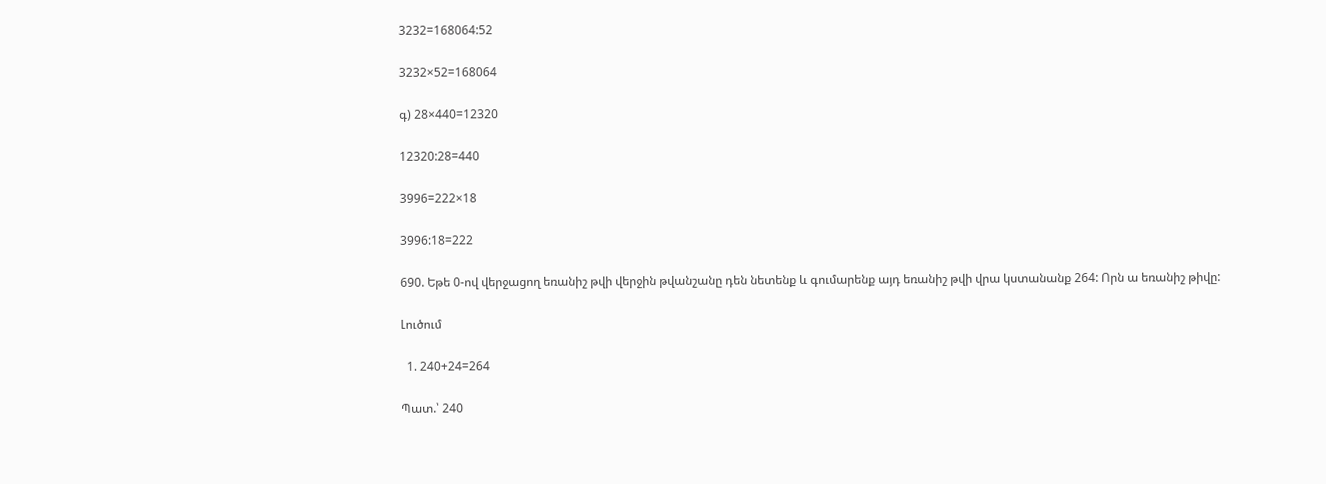3232=168064:52

3232×52=168064

գ) 28×440=12320

12320:28=440

3996=222×18

3996:18=222

690. Եթե 0-ով վերջացող եռանիշ թվի վերջին թվանշանը դեն նետենք և գումարենք այդ եռանիշ թվի վրա կստանանք 264: Որն ա եռանիշ թիվը:

Լուծում

  1. 240+24=264

Պատ.՝ 240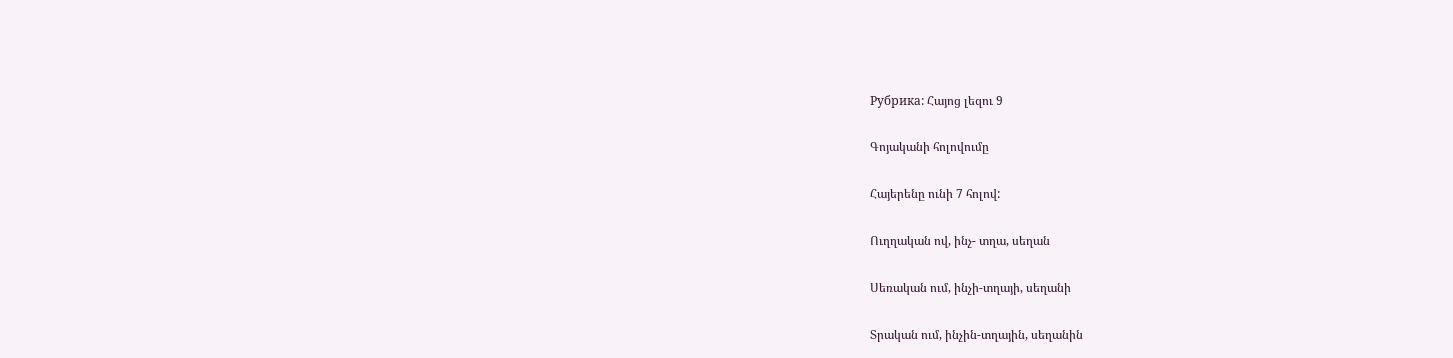Рубрика: Հայոց լեզու 9

Գոյականի հոլովումը

Հայերենը ունի 7 հոլով:

Ուղղական ով, ինչ- տղա, սեղան

Սեռական ում, ինչի-տղայի, սեղանի

Տրական ում, ինչին-տղային, սեղանին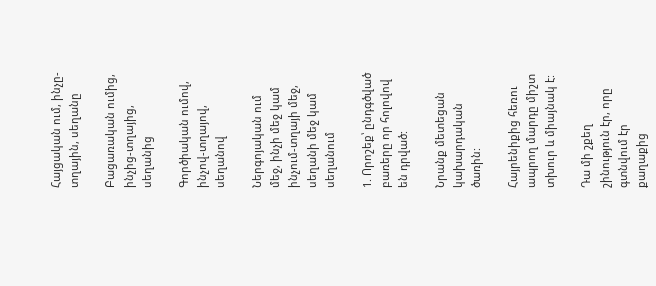Հայցական ում, ինչը-տղային, սեղանը

Բացառական ումից, ինչից-տղայից, սեղանից

Գործիական ումով, ինչով-տղայով, սեղանով

Ներգոյական ում մեջ, ինչի մեջ կամ ինչում-տղայի մեջ, սեղանի մեջ կամ սեղանում

1. Որոշեք՝ ընդգծված բառերը որ հոլովով են դրված:

Նրանք մետեցան կախարդական ծառին:

Հայրենիքից հեռու ապրող մարդը միշտ տխուր և միայնակ է:

Դա մի շքեղ շինություն էր, որը գտնվում էր քաղաքից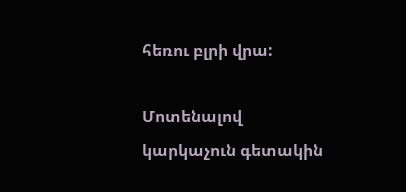հեռու բլրի վրա:

Մոտենալով կարկաչուն գետակին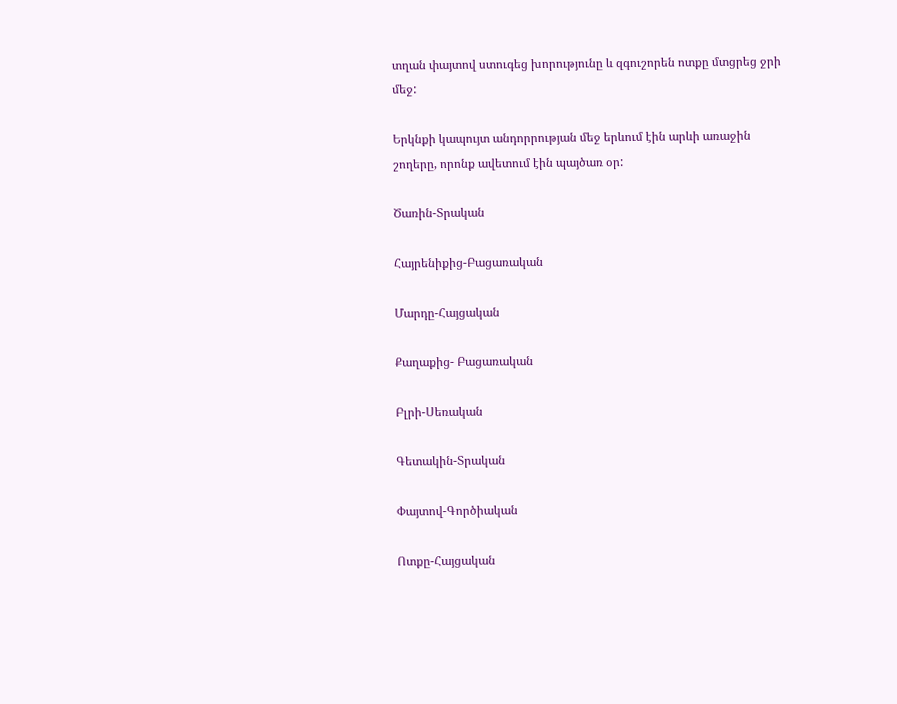տղան փայտով ստուգեց խորությունը և զգուշորեն ոտքը մտցրեց ջրի մեջ:

Երկնքի կապույտ անդորրության մեջ երևում էին արևի առաջին շողերը, որոնք ավետում էին պայծառ օր:

Ծառին-Տրական

Հայրենիքից-Բացառական

Մարդը-Հայցական

Քաղաքից- Բացառական

Բլրի-Սեռական

Գետակին-Տրական

Փայտով-Գործիական

Ոտքը-Հայցական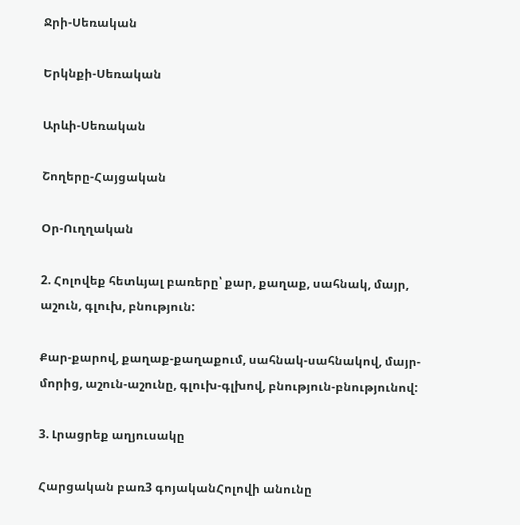Ջրի-Սեռական

Երկնքի-Սեռական

Արևի-Սեռական

Շողերը-Հայցական

Օր-Ուղղական

2. Հոլովեք հետևյալ բառերը՝ քար, քաղաք, սահնակ, մայր, աշուն, գլուխ, բնություն:

Քար-քարով, քաղաք-քաղաքում, սահնակ-սահնակով, մայր-մորից, աշուն-աշունը, գլուխ-գլխով, բնություն-բնությունով:

3. Լրացրեք աղյուսակը

Հարցական բառ3 գոյականՀոլովի անունը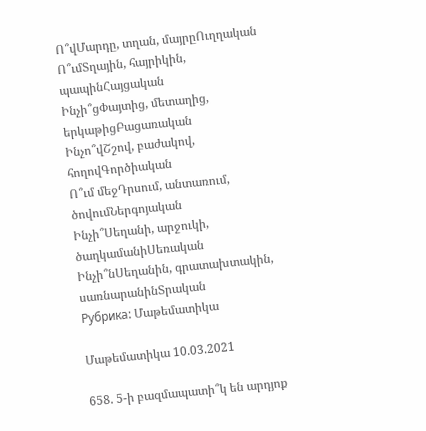Ո՞վՄարդը, տղան, մայրըՈւղղական
Ո՞ւմՏղային, հայրիկին, պապինՀայցական
Ինչի՞ցՓայտից, մետաղից, երկաթիցԲացառական
Ինչո՞վՇշով, բաժակով, հողովԳործիական
Ո՞ւմ մեջԴրսում, անտառում, ծովումՆերգոյական
Ինչի՞Սեղանի, արջուկի, ծաղկամանիՍեռական
Ինչի՞նՍեղանին, գրատախտակին, սառնարանինՏրական
Рубрика: Մաթեմատիկա

Մաթեմատիկա 10.03.2021

658. 5-ի բազմապատի՞կ են արդյոք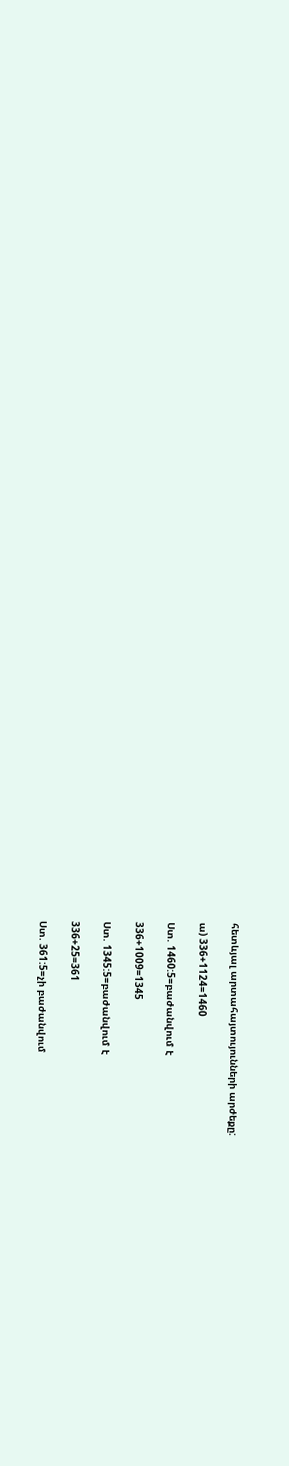հետևյալ արտահայտույունների արժեքը:

ա) 336+1124=1460

Ստ. 1460:5=բաժանվում է

336+1009=1345

Ստ. 1345:5=բաժանվում է

336+25=361

Ստ. 361:5=չի բաժանվում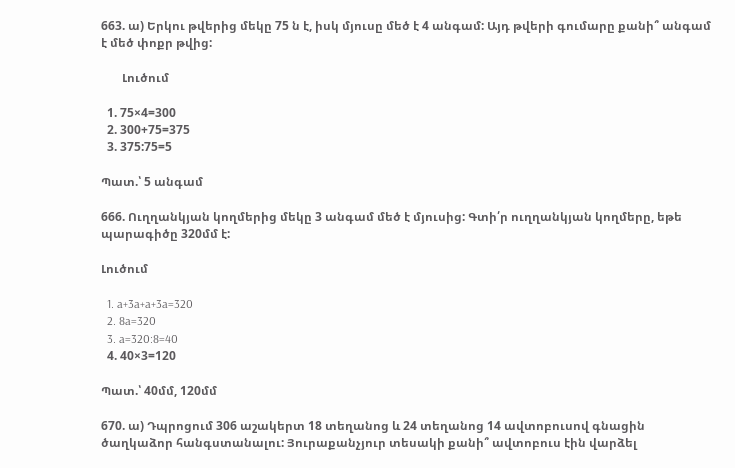663. ա) Երկու թվերից մեկը 75 ն է, իսկ մյուսը մեծ է 4 անգամ: Այդ թվերի գումարը քանի՞ անգամ է մեծ փոքր թվից:

       Լուծում

  1. 75×4=300
  2. 300+75=375
  3. 375:75=5

Պատ.՝ 5 անգամ

666. Ուղղանկյան կողմերից մեկը 3 անգամ մեծ է մյուսից: Գտի՛ր ուղղանկյան կողմերը, եթե պարագիծը 320մմ է:

Լուծում

  1. a+3a+a+3a=320
  2. 8a=320
  3. a=320:8=40
  4. 40×3=120

Պատ.՝ 40մմ, 120մմ

670. ա) Դպրոցում 306 աշակերտ 18 տեղանոց և 24 տեղանոց 14 ավտոբուսով գնացին ծաղկաձոր հանգստանալու: Յուրաքանչյուր տեսակի քանի՞ ավտոբուս էին վարձել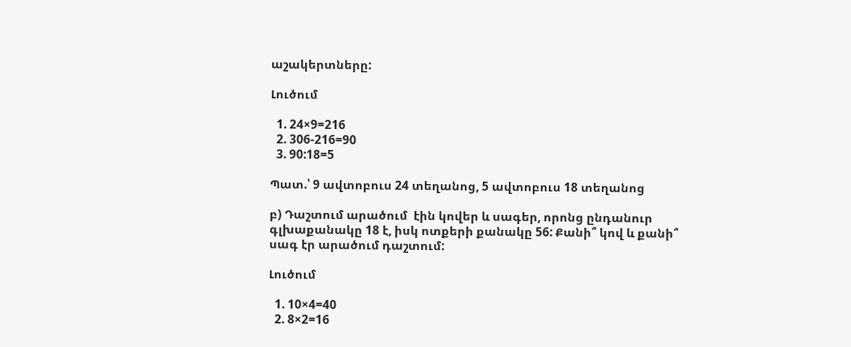աշակերտները:

Լուծում

  1. 24×9=216
  2. 306-216=90
  3. 90:18=5

Պատ.՝ 9 ավտոբուս 24 տեղանոց, 5 ավտոբուս 18 տեղանոց

բ) Դաշտում արածում  էին կովեր և սագեր, որոնց ընդանուր  գլխաքանակը 18 է, իսկ ոտքերի քանակը 56: Քանի՞ կով և քանի՞ սագ էր արածում դաշտում:

Լուծում

  1. 10×4=40
  2. 8×2=16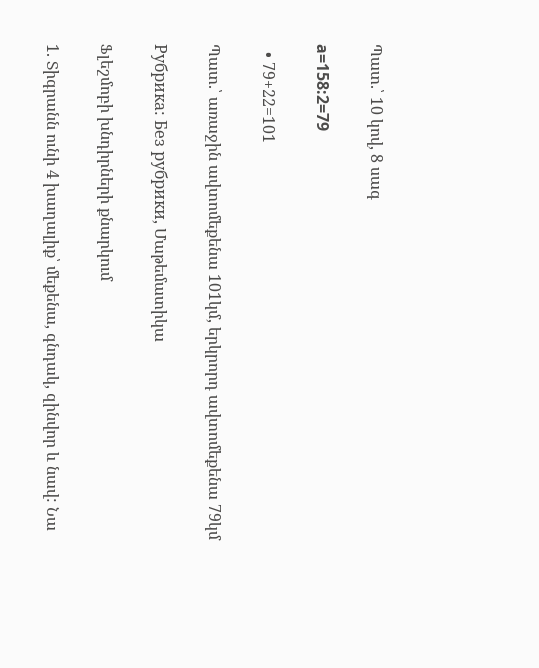Պատ.՝ 10 կով, 8 սագ

a=158:2=79

  • 79+22=101

Պատ.՝ առաջին ավտոմեքենա 101կմ, երկրորդ ավտոմեքենա 79կմ

Рубрика: Без рубрики, Մաթեմատիկա

Ֆլեշմոբի խնդիրների քնարկում

1. Տիգրանն ունի 4 խաղալիք՝ մեքենա, գնդակ, զինվոր և նավ: Նա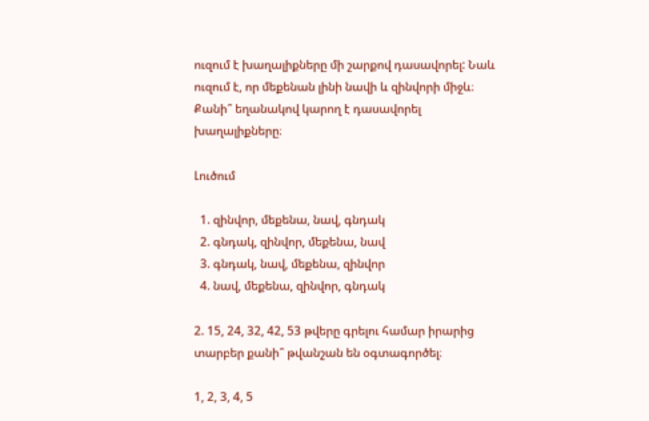ուզում է խաղալիքները մի շարքով դասավորել: Նաև ուզում է, որ մեքենան լինի նավի և զինվորի միջև։ Քանի՞ եղանակով կարող է դասավորել խաղալիքները։

Լուծում

  1. զինվոր, մեքենա, նավ, գնդակ
  2. գնդակ, զինվոր, մեքենա, նավ
  3. գնդակ, նավ, մեքենա, զինվոր
  4. նավ, մեքենա, զինվոր, գնդակ

2. 15, 24, 32, 42, 53 թվերը գրելու համար իրարից տարբեր քանի՞ թվանշան են օգտագործել։

1, 2, 3, 4, 5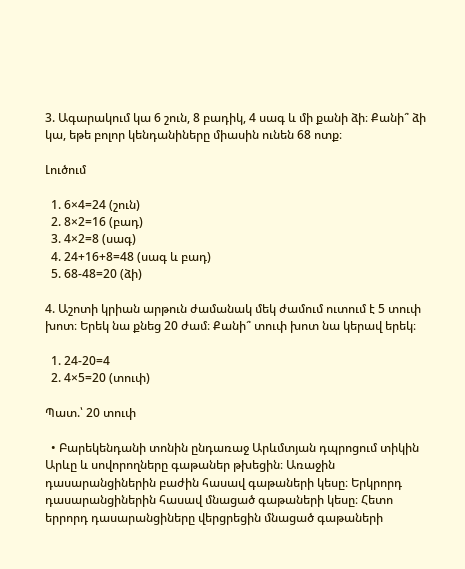3. Ագարակում կա 6 շուն, 8 բադիկ, 4 սագ և մի քանի ձի։ Քանի՞ ձի կա, եթե բոլոր կենդանիները միասին ունեն 68 ոտք։

Լուծում

  1. 6×4=24 (շուն)
  2. 8×2=16 (բադ)
  3. 4×2=8 (սագ)
  4. 24+16+8=48 (սագ և բադ)
  5. 68-48=20 (ձի)

4. Աշոտի կրիան արթուն ժամանակ մեկ ժամում ուտում է 5 տուփ խոտ։ Երեկ նա քնեց 20 ժամ։ Քանի՞ տուփ խոտ նա կերավ երեկ։

  1. 24-20=4
  2. 4×5=20 (տուփ)

Պատ.՝ 20 տուփ

  • Բարեկենդանի տոնին ընդառաջ Արևմտյան դպրոցում տիկին Արևը և սովորողները գաթաներ թխեցին։ Առաջին դասարանցիներին բաժին հասավ գաթաների կեսը։ Երկրորդ դասարանցիներին հասավ մնացած գաթաների կեսը։ Հետո երրորդ դասարանցիները վերցրեցին մնացած գաթաների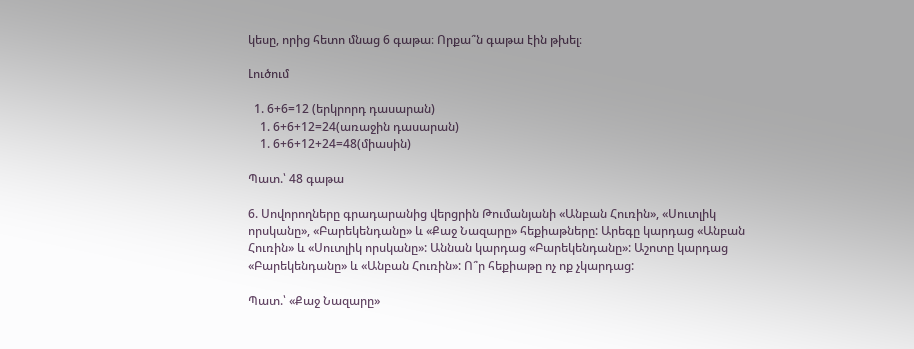կեսը, որից հետո մնաց 6 գաթա։ Որքա՞ն գաթա էին թխել։

Լուծում

  1. 6+6=12 (երկրորդ դասարան)
    1. 6+6+12=24(առաջին դասարան)
    1. 6+6+12+24=48(միասին)

Պատ.՝ 48 գաթա

6. Սովորողները գրադարանից վերցրին Թումանյանի «Անբան Հուռին», «Սուտլիկ որսկանը», «Բարեկենդանը» և «Քաջ Նազարը» հեքիաթները: Արեգը կարդաց «Անբան Հուռին» և «Սուտլիկ որսկանը»: Աննան կարդաց «Բարեկենդանը»: Աշոտը կարդաց «Բարեկենդանը» և «Անբան Հուռին»: Ո՞ր հեքիաթը ոչ ոք չկարդաց:

Պատ.՝ «Քաջ Նազարը»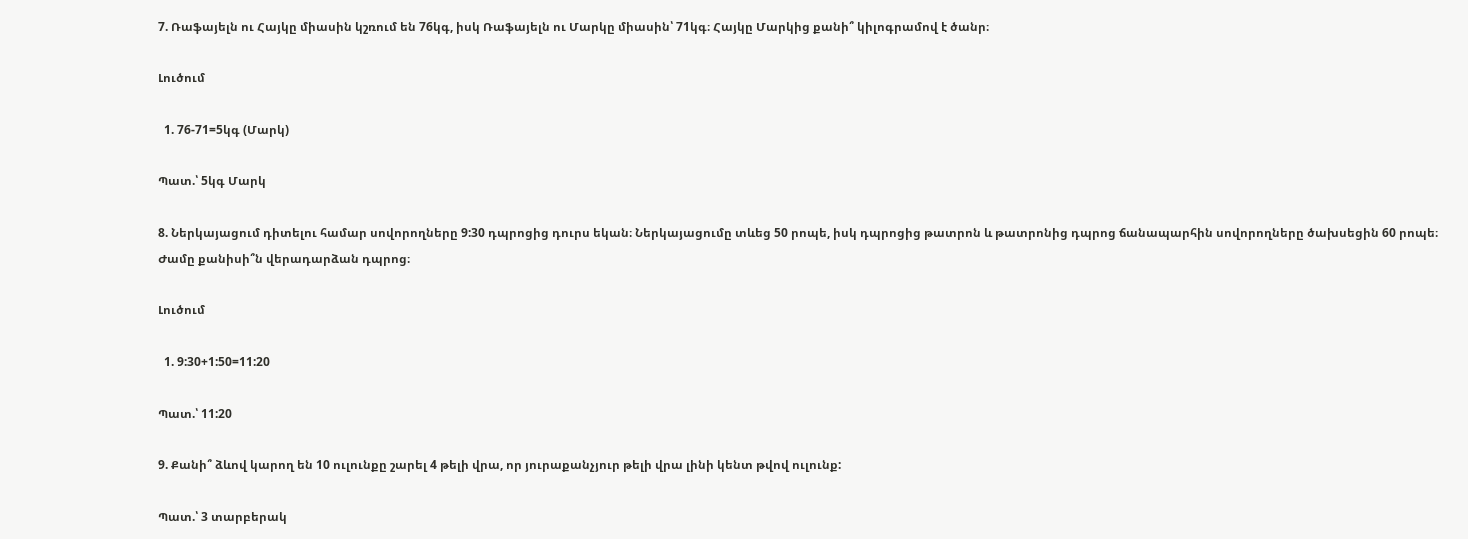7. Ռաֆայելն ու Հայկը միասին կշռում են 76կգ, իսկ Ռաֆայելն ու Մարկը միասին՝ 71կգ։ Հայկը Մարկից քանի՞ կիլոգրամով է ծանր։

Լուծում

  1. 76-71=5կգ (Մարկ)

Պատ.՝ 5կգ Մարկ

8. Ներկայացում դիտելու համար սովորողները 9:30 դպրոցից դուրս եկան։ Ներկայացումը տևեց 50 րոպե, իսկ դպրոցից թատրոն և թատրոնից դպրոց ճանապարհին սովորողները ծախսեցին 60 րոպե։ Ժամը քանիսի՞ն վերադարձան դպրոց։

Լուծում

  1. 9:30+1:50=11:20

Պատ.՝ 11:20

9. Քանի՞ ձևով կարող են 10 ուլունքը շարել 4 թելի վրա, որ յուրաքանչյուր թելի վրա լինի կենտ թվով ուլունք:

Պատ.՝ 3 տարբերակ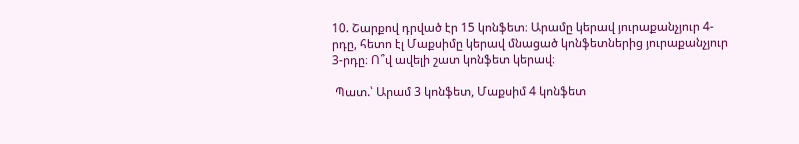10. Շարքով դրված էր 15 կոնֆետ։ Արամը կերավ յուրաքանչյուր 4-րդը, հետո էլ Մաքսիմը կերավ մնացած կոնֆետներից յուրաքանչյուր 3-րդը։ Ո՞վ ավելի շատ կոնֆետ կերավ։

 Պատ.՝ Արամ 3 կոնֆետ, Մաքսիմ 4 կոնֆետ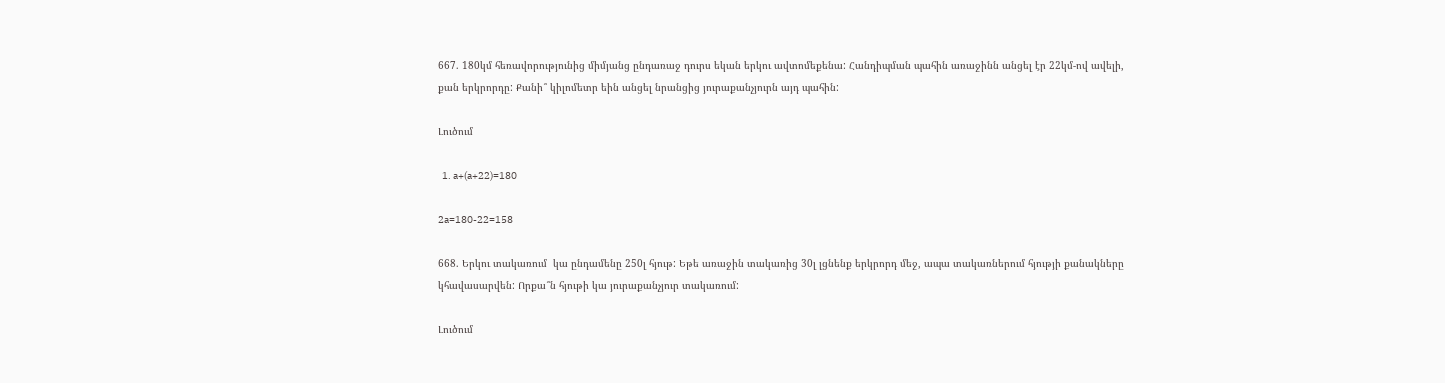667. 180կմ հեռավորությունից միմյանց ընդառաջ դուրս եկան երկու ավտոմեքենա: Հանդիպման պահին առաջինն անցել էր 22կմ-ով ավելի, քան երկրորդը: Քանի՞ կիլոմետր եին անցել նրանցից յուրաքանչյուրն այդ պահին:

Լուծում

  1. a+(a+22)=180

2a=180-22=158

668. Երկու տակառում  կա ընդամենը 250լ հյութ: Եթե առաջին տակառից 30լ լցնենք երկրորդ մեջ, ապա տակառներում հյությի քանակները կհավասարվեն: Որքա՞ն հյութի կա յուրաքանչյուր տակառում:

Լուծում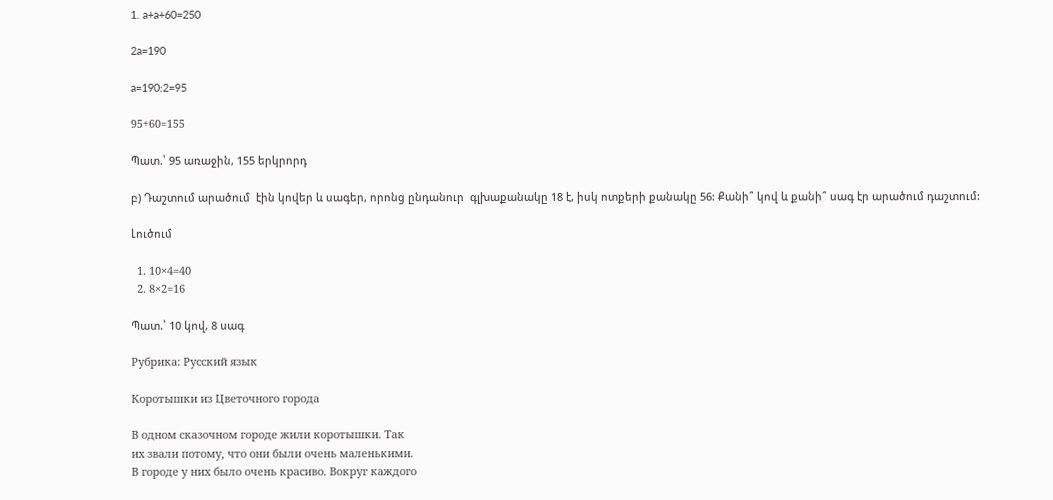1. a+a+60=250

2a=190

a=190:2=95

95+60=155

Պատ.՝ 95 առաջին, 155 երկրորդ

բ) Դաշտում արածում  էին կովեր և սագեր, որոնց ընդանուր  գլխաքանակը 18 է, իսկ ոտքերի քանակը 56: Քանի՞ կով և քանի՞ սագ էր արածում դաշտում:

Լուծում

  1. 10×4=40
  2. 8×2=16

Պատ.՝ 10 կով, 8 սագ

Рубрика: Русский язык

Коротышки из Цветочного города

В одном сказочном городе жили коротышки. Так
их звали потому, что они были очень маленькими.
В городе у них было очень красиво. Вокруг каждого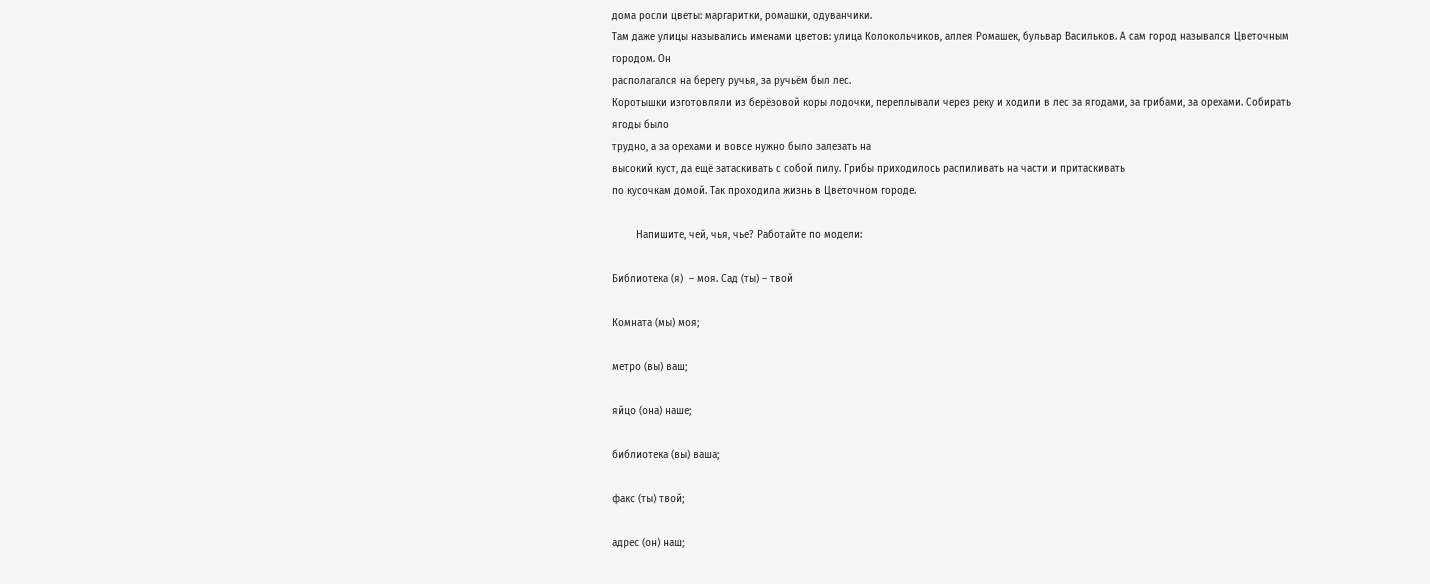дома росли цветы: маргаритки, ромашки, одуванчики.
Там даже улицы назывались именами цветов: улица Колокольчиков, аллея Ромашек, бульвар Васильков. А сам город назывался Цветочным городом. Он
располагался на берегу ручья, за ручьём был лес.
Коротышки изготовляли из берёзовой коры лодочки, переплывали через реку и ходили в лес за ягодами, за грибами, за орехами. Собирать ягоды было
трудно, а за орехами и вовсе нужно было залезать на
высокий куст, да ещё затаскивать с собой пилу. Грибы приходилось распиливать на части и притаскивать
по кусочкам домой. Так проходила жизнь в Цветочном городе.

        Напишите, чей, чья, чье? Работайте по модели:

Библиотека (я)  – моя. Сад (ты) – твой

Комната (мы) моя;

метро (вы) ваш;

яйцо (она) наше;

библиотека (вы) ваша;

факс (ты) твой;

адрес (он) наш;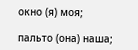окно (я) моя;

пальто (она) наша;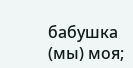бабушка (мы) моя;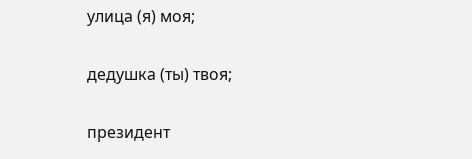улица (я) моя;

дедушка (ты) твоя;

президент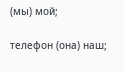(мы) мой;

телефон (она) наш;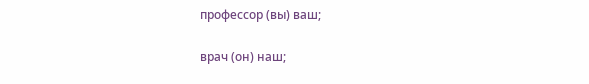профессор (вы) ваш;

врач (он) наш;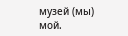музей (мы) мой.